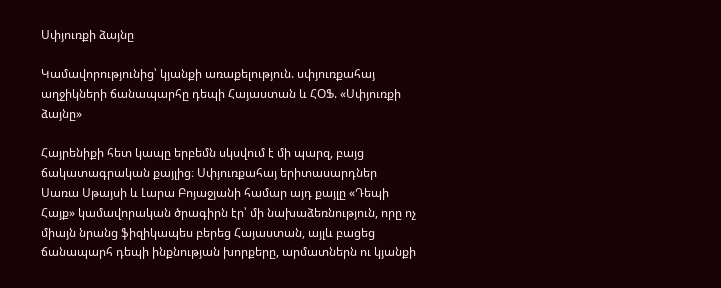Սփյուռքի ձայնը

Կամավորությունից՝ կյանքի առաքելություն. սփյուռքահայ աղջիկների ճանապարհը դեպի Հայաստան և ՀՕՖ. «Սփյուռքի ձայնը»

Հայրենիքի հետ կապը երբեմն սկսվում է մի պարզ, բայց ճակատագրական քայլից։ Սփյուռքահայ երիտասարդներ Սառա Սթայսի և Լարա Բոյաջյանի համար այդ քայլը «Դեպի Հայք» կամավորական ծրագիրն էր՝ մի նախաձեռնություն, որը ոչ միայն նրանց ֆիզիկապես բերեց Հայաստան, այլև բացեց ճանապարհ դեպի ինքնության խորքերը, արմատներն ու կյանքի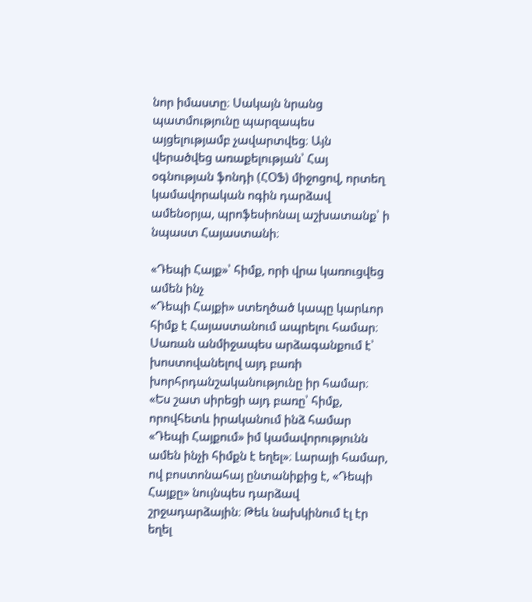նոր իմաստը։ Սակայն նրանց պատմությունը պարզապես այցելությամբ չավարտվեց։ Այն վերածվեց առաքելության՝ Հայ օգնության ֆոնդի (ՀՕՖ) միջոցով, որտեղ կամավորական ոգին դարձավ ամենօրյա, պրոֆեսիոնալ աշխատանք՝ ի նպաստ Հայաստանի։

«Դեպի Հայք»՝ հիմք, որի վրա կառուցվեց ամեն ինչ
«Դեպի Հայքի» ստեղծած կապը կարևոր հիմք է Հայաստանում ապրելու համար։ Սառան անմիջապես արձագանքում է՝ խոստովանելով այդ բառի խորհրդանշականությունը իր համար։ «Ես շատ սիրեցի այդ բառը՝ հիմք, որովհետև իրականում ինձ համար «Դեպի Հայքում» իմ կամավորությունն ամեն ինչի հիմքն է եղել»։ Լարայի համար, ով բոստոնահայ ընտանիքից է, «Դեպի Հայքը» նույնպես դարձավ շրջադարձային։ Թեև նախկինում էլ էր եղել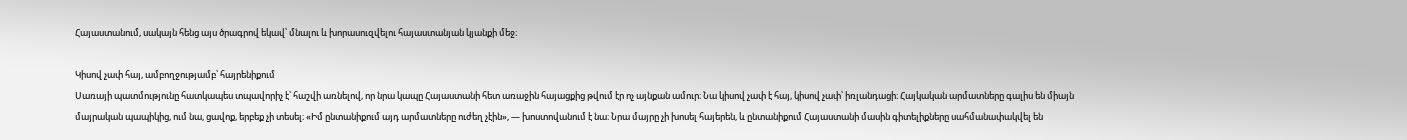Հայաստանում, սակայն հենց այս ծրագրով եկավ՝ մնալու և խորասուզվելու հայաստանյան կյանքի մեջ։

Կիսով չափ հայ, ամբողջությամբ՝ հայրենիքում
Սառայի պատմությունը հատկապես տպավորիչ է՝ հաշվի առնելով, որ նրա կապը Հայաստանի հետ առաջին հայացքից թվում էր ոչ այնքան ամուր։ Նա կիսով չափ է հայ, կիսով չափ՝ իռլանդացի։ Հայկական արմատները գալիս են միայն մայրական պապիկից, ում նա, ցավոք, երբեք չի տեսել։ «Իմ ընտանիքում այդ արմատները ուժեղ չէին», — խոստովանում է նա։ Նրա մայրը չի խոսել հայերեն, և ընտանիքում Հայաստանի մասին գիտելիքները սահմանափակվել են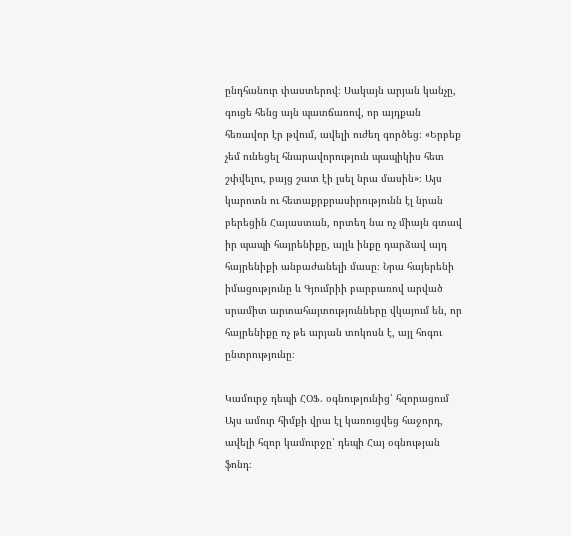ընդհանուր փաստերով։ Սակայն արյան կանչը, գուցե հենց այն պատճառով, որ այդքան հեռավոր էր թվում, ավելի ուժեղ գործեց։ «Երբեք չեմ ունեցել հնարավորություն պապիկիս հետ շփվելու, բայց շատ էի լսել նրա մասին»։ Այս կարոտն ու հետաքրքրասիրությունն էլ նրան բերեցին Հայաստան, որտեղ նա ոչ միայն գտավ իր պապի հայրենիքը, այլև ինքը դարձավ այդ հայրենիքի անբաժանելի մասը։ Նրա հայերենի իմացությունը և Գյումրիի բարբառով արված սրամիտ արտահայտությունները վկայում են, որ հայրենիքը ոչ թե արյան տոկոսն է, այլ հոգու ընտրությունը։

Կամուրջ դեպի ՀՕՖ. օգնությունից՝ հզորացում
Այս ամուր հիմքի վրա էլ կառուցվեց հաջորդ, ավելի հզոր կամուրջը՝ դեպի Հայ օգնության ֆոնդ։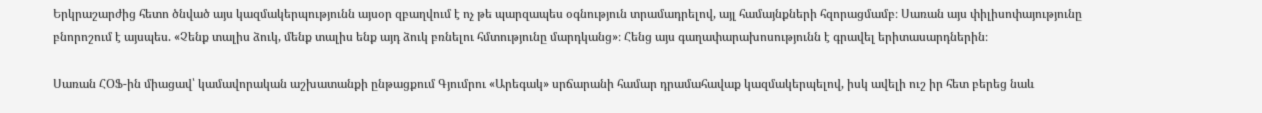Երկրաշարժից հետո ծնված այս կազմակերպությունն այսօր զբաղվում է ոչ թե պարզապես օգնություն տրամադրելով, այլ համայնքների հզորացմամբ։ Սառան այս փիլիսոփայությունը բնորոշում է այսպես. «Չենք տալիս ձուկ, մենք տալիս ենք այդ ձուկ բռնելու հմտությունը մարդկանց»։ Հենց այս գաղափարախոսությունն է գրավել երիտասարդներին։

Սառան ՀՕՖ-ին միացավ՝ կամավորական աշխատանքի ընթացքում Գյումրու «Արեգակ» սրճարանի համար դրամահավաք կազմակերպելով, իսկ ավելի ուշ իր հետ բերեց նաև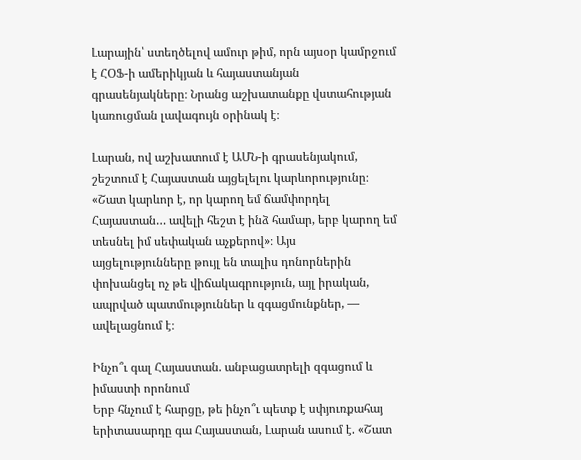Լարային՝ ստեղծելով ամուր թիմ, որն այսօր կամրջում է ՀՕՖ-ի ամերիկյան և հայաստանյան գրասենյակները։ Նրանց աշխատանքը վստահության կառուցման լավագույն օրինակ է։

Լարան, ով աշխատում է ԱՄՆ-ի գրասենյակում, շեշտում է Հայաստան այցելելու կարևորությունը։ «Շատ կարևոր է, որ կարող եմ ճամփորդել Հայաստան… ավելի հեշտ է ինձ համար, երբ կարող եմ տեսնել իմ սեփական աչքերով»։ Այս այցելությունները թույլ են տալիս դոնորներին փոխանցել ոչ թե վիճակագրություն, այլ իրական, ապրված պատմություններ և զգացմունքներ, — ավելացնում է։

Ինչո՞ւ գալ Հայաստան. անբացատրելի զգացում և իմաստի որոնում
Երբ հնչում է հարցը, թե ինչո՞ւ պետք է սփյուռքահայ երիտասարդը գա Հայաստան, Լարան ասում է. «Շատ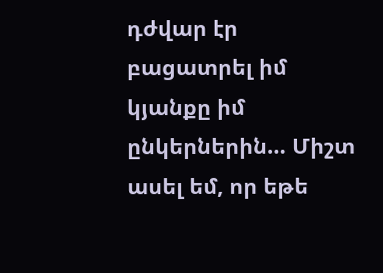դժվար էր բացատրել իմ կյանքը իմ ընկերներին… Միշտ ասել եմ, որ եթե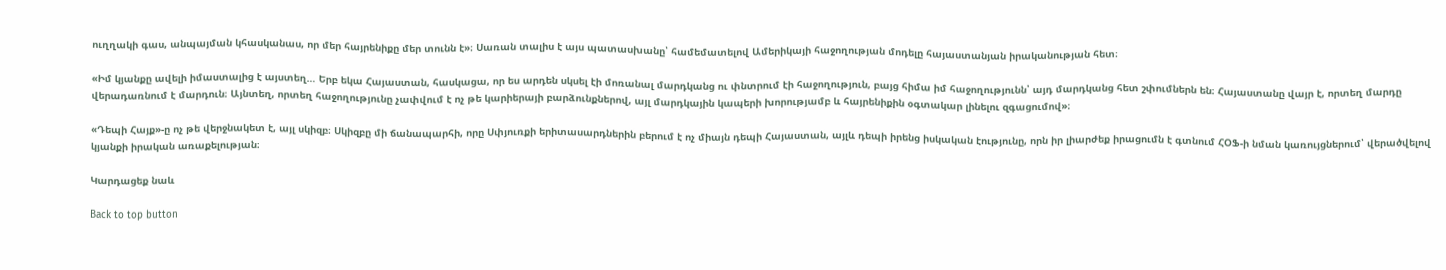ուղղակի գաս, անպայման կհասկանաս, որ մեր հայրենիքը մեր տունն է»։ Սառան տալիս է այս պատասխանը՝ համեմատելով Ամերիկայի հաջողության մոդելը հայաստանյան իրականության հետ։

«Իմ կյանքը ավելի իմաստալից է այստեղ… Երբ եկա Հայաստան, հասկացա, որ ես արդեն սկսել էի մոռանալ մարդկանց ու փնտրում էի հաջողություն, բայց հիմա իմ հաջողությունն՝ այդ մարդկանց հետ շփումներն են։ Հայաստանը վայր է, որտեղ մարդը վերադառնում է մարդուն։ Այնտեղ, որտեղ հաջողությունը չափվում է ոչ թե կարիերայի բարձունքներով, այլ մարդկային կապերի խորությամբ և հայրենիքին օգտակար լինելու զգացումով»։

«Դեպի Հայք»-ը ոչ թե վերջնակետ է, այլ սկիզբ։ Սկիզբը մի ճանապարհի, որը Սփյուռքի երիտասարդներին բերում է ոչ միայն դեպի Հայաստան, այլև դեպի իրենց իսկական էությունը, որն իր լիարժեք իրացումն է գտնում ՀՕՖ-ի նման կառույցներում՝ վերածվելով կյանքի իրական առաքելության։

Կարդացեք նաև

Back to top button